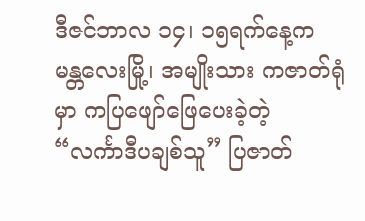ဒီဇင်ဘာလ ၁၄၊ ၁၅ရက်နေ့က မန္တလေးမြို့၊ အမျိုးသား ကဇာတ်ရုံမှာ ကပြဖျော်ဖြေပေးခဲ့တဲ့ “လင်္ကာဒီပချစ်သူ” ပြဇာတ်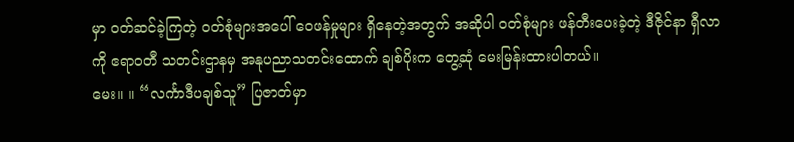မှာ ဝတ်ဆင်ခဲ့ကြတဲ့ ဝတ်စုံများအပေါ် ဝေဖန်မှုများ ရှိနေတဲ့အတွက် အဆိုပါ ဝတ်စုံများ ဖန်တီးပေးခဲ့တဲ့ ဒီဇိုင်နာ ရှီလာကို ဧရာဝတီ သတင်းဌာနမှ အနုပညာသတင်းထောက် ချစ်ပိုးက တွေ့ဆုံ မေးမြန်းထားပါတယ်။
မေး။ ။ “လင်္ကာဒီပချစ်သူ” ပြဇာတ်မှာ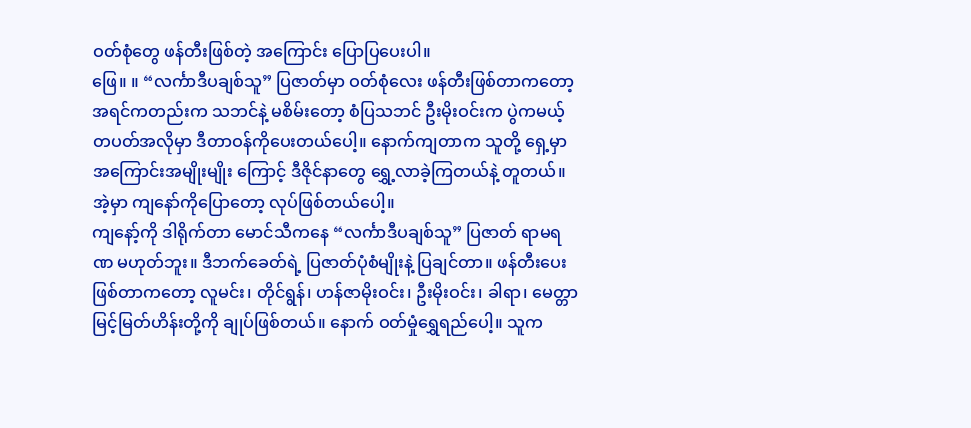ဝတ်စုံတွေ ဖန်တီးဖြစ်တဲ့ အကြောင်း ပြောပြပေးပါ။
ဖြေ။ ။ “လင်္ကာဒီပချစ်သူ” ပြဇာတ်မှာ ဝတ်စုံလေး ဖန်တီးဖြစ်တာကတော့ အရင်ကတည်းက သဘင်နဲ့ မစိမ်းတော့ စံပြသဘင် ဦးမိုးဝင်းက ပွဲကမယ့် တပတ်အလိုမှာ ဒီတာဝန်ကိုပေးတယ်ပေါ့။ နောက်ကျတာက သူတို့ ရှေ့မှာ အကြောင်းအမျိုးမျိုး ကြောင့် ဒီဇိုင်နာတွေ ရွှေ့လာခဲ့ကြတယ်နဲ့ တူတယ်။ အဲ့မှာ ကျနော်ကိုပြောတော့ လုပ်ဖြစ်တယ်ပေါ့။
ကျနော့်ကို ဒါရိုက်တာ မောင်သီကနေ “လင်္ကာဒီပချစ်သူ” ပြဇာတ် ရာမရဏ မဟုတ်ဘူး။ ဒီဘက်ခေတ်ရဲ့ ပြဇာတ်ပုံစံမျိုးနဲ့ ပြချင်တာ။ ဖန်တီးပေးဖြစ်တာကတော့ လူမင်း၊ တိုင်ရွန်၊ ဟန်ဇာမိုးဝင်း၊ ဦးမိုးဝင်း၊ ခါရာ၊ မေတ္တာမြင့်မြတ်ဟိန်းတို့ကို ချုပ်ဖြစ်တယ်။ နောက် ဝတ်မှုံရွှေရည်ပေါ့။ သူက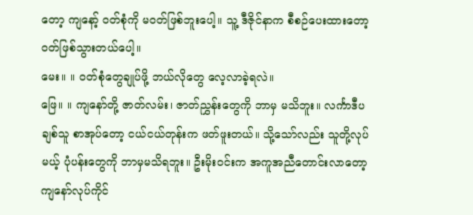တော့ ကျနော့် ဝတ်စုံကို မဝတ်ဖြစ်ဘူးပေါ့။ သူ့ ဒီဇိုင်နာက စီစဉ်ပေးထားတော့ ဝတ်ဖြစ်သွားတယ်ပေါ့။
မေး။ ။ ဝတ်စုံတွေချုပ်ဖို့ ဘယ်လိုတွေ လေ့လာခဲ့ရလဲ။
ဖြေ။ ။ ကျနော်တို့ ဇာတ်လမ်း၊ ဇာတ်ညွှန်းတွေကို ဘာမှ မသိဘူး။ လင်္ကာဒီပချစ်သူ စာအုပ်တော့ ငယ်ငယ်တုန်းက ဖတ်ဖူးတယ်။ သို့သော်လည်း သူတို့လုပ်မယ့် ပုံပန်းတွေကို ဘာမှမသိရဘူး။ ဦးမိုးဝင်းက အကူအညီတောင်းလာတော့ ကျနော်လုပ်ကိုင်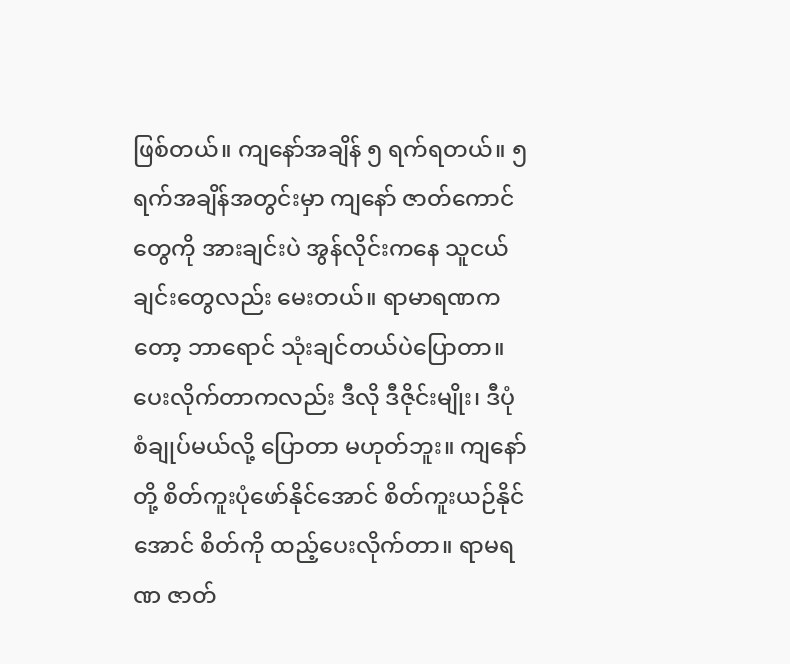ဖြစ်တယ်။ ကျနော်အချိန် ၅ ရက်ရတယ်။ ၅ ရက်အချိန်အတွင်းမှာ ကျနော် ဇာတ်ကောင်တွေကို အားချင်းပဲ အွန်လိုင်းကနေ သူငယ်ချင်းတွေလည်း မေးတယ်။ ရာမာရဏကတော့ ဘာရောင် သုံးချင်တယ်ပဲပြောတာ။
ပေးလိုက်တာကလည်း ဒီလို ဒီဇိုင်းမျိုး၊ ဒီပုံစံချုပ်မယ်လို့ ပြောတာ မဟုတ်ဘူး။ ကျနော်တို့ စိတ်ကူးပုံဖော်နိုင်အောင် စိတ်ကူးယဉ်နိုင်အောင် စိတ်ကို ထည့်ပေးလိုက်တာ။ ရာမရဏ ဇာတ်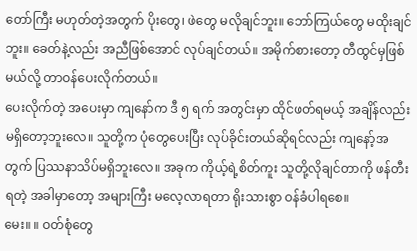တော်ကြီး မဟုတ်တဲ့အတွက် ပိုးတွေ၊ ဖဲတွေ မလိုချင်ဘူး။ ဘော်ကြယ်တွေ မထိုးချင်ဘူး။ ခေတ်နဲ့လည်း အညီဖြစ်အောင် လုပ်ချင်တယ်။ အမိုက်စားတော့ တီထွင်မှဖြစ်မယ်လို့ တာဝန်ပေးလိုက်တယ်။
ပေးလိုက်တဲ့ အပေးမှာ ကျနော်က ဒီ ၅ ရက် အတွင်းမှာ ထိုင်ဖတ်ရမယ့် အချိန်လည်း မရှိတော့ဘူးလေ။ သူတို့က ပုံတွေပေးပြီး လုပ်ခိုင်းတယ်ဆိုရင်လည်း ကျနော့်အတွက် ပြဿနာသိပ်မရှိဘူးလေ။ အခုက ကိုယ့်ရဲ့စိတ်ကူး သူတို့လိုချင်တာကို ဖန်တီးရတဲ့ အခါမှာတော့ အများကြီး မလေ့လာရတာ ရိုးသားစွာ ဝန်ခံပါရစေ။
မေး။ ။ ဝတ်စုံတွေ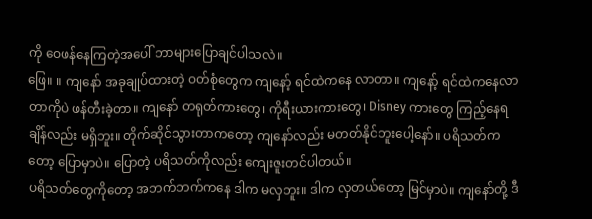ကို ဝေဖန်နေကြတဲ့အပေါ် ဘာများပြောချင်ပါသလဲ။
ဖြေ။ ။ ကျနော် အခုချုပ်ထားတဲ့ ဝတ်စုံတွေက ကျနော့် ရင်ထဲကနေ လာတာ။ ကျနော့် ရင်ထဲကနေလာတာကိုပဲ ဖန်တီးခဲ့တာ။ ကျနော် တရုတ်ကားတွေ၊ ကိုရီးယားကားတွေ၊ Disney ကားတွေ ကြည့်နေရချိန်လည်း မရှိဘူး။ တိုက်ဆိုင်သွားတာကတော့ ကျနော်လည်း မတတ်နိုင်ဘူးပေါ့နော်။ ပရိသတ်ကတော့ ပြောမှာပဲ။ ပြောတဲ့ ပရိသတ်ကိုလည်း ကျေးဇူးတင်ပါတယ်။
ပရိသတ်တွေကိုတော့ အဘက်ဘက်ကနေ ဒါက မလှဘူး။ ဒါက လှတယ်တော့ မြင်မှာပဲ။ ကျနော်တို့ ဒီ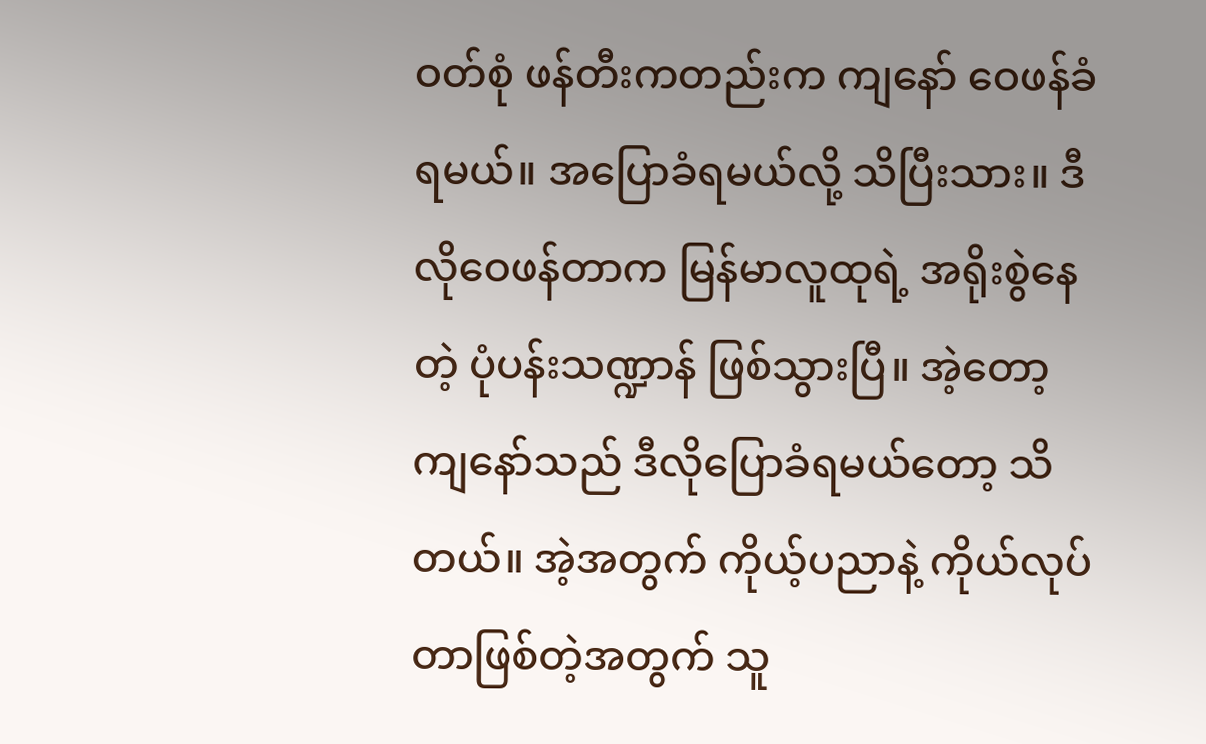ဝတ်စုံ ဖန်တီးကတည်းက ကျနော် ဝေဖန်ခံရမယ်။ အပြောခံရမယ်လို့ သိပြီးသား။ ဒီလိုဝေဖန်တာက မြန်မာလူထုရဲ့ အရိုးစွဲနေတဲ့ ပုံပန်းသဏ္ဍာန် ဖြစ်သွားပြီ။ အဲ့တော့ ကျနော်သည် ဒီလိုပြောခံရမယ်တော့ သိတယ်။ အဲ့အတွက် ကိုယ့်ပညာနဲ့ ကိုယ်လုပ်တာဖြစ်တဲ့အတွက် သူ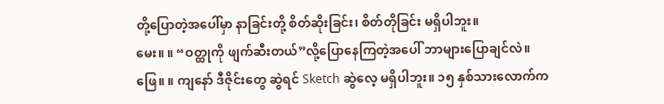တို့ပြောတဲ့အပေါ်မှာ နာခြင်းတို့ စိတ်ဆိုးခြင်း၊ စိတ်တိုခြင်း မရှိပါဘူး။
မေး။ ။ “ဝတ္ထုကို ဖျက်ဆီးတယ်”လို့ပြောနေကြတဲ့အပေါ် ဘာများပြောချင်လဲ။
ဖြေ။ ။ ကျနော် ဒီဇိုင်းတွေ ဆွဲရင် Sketch ဆွဲလေ့ မရှိပါဘူး။ ၁၅ နှစ်သားလောက်က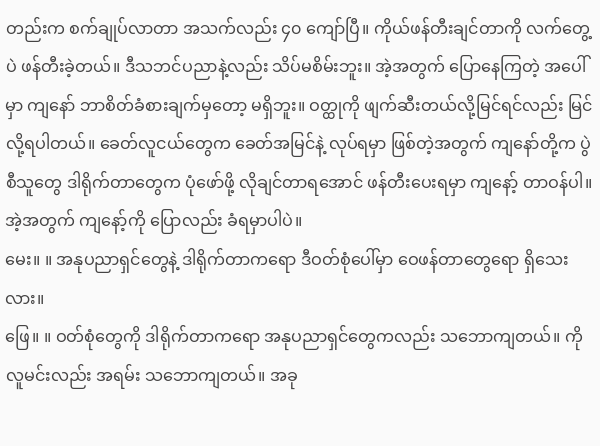တည်းက စက်ချုပ်လာတာ အသက်လည်း ၄၀ ကျော်ပြီ။ ကိုယ်ဖန်တီးချင်တာကို လက်တွေ့ပဲ ဖန်တီးခဲ့တယ်။ ဒီသဘင်ပညာနဲ့လည်း သိပ်မစိမ်းဘူး။ အဲ့အတွက် ပြောနေကြတဲ့ အပေါ်မှာ ကျနော် ဘာစိတ်ခံစားချက်မှတော့ မရှိဘူး။ ဝတ္ထုကို ဖျက်ဆီးတယ်လို့မြင်ရင်လည်း မြင်လို့ရပါတယ်။ ခေတ်လူငယ်တွေက ခေတ်အမြင်နဲ့ လုပ်ရမှာ ဖြစ်တဲ့အတွက် ကျနော်တို့က ပွဲစီသူတွေ ဒါရိုက်တာတွေက ပုံဖော်ဖို့ လိုချင်တာရအောင် ဖန်တီးပေးရမှာ ကျနော့် တာဝန်ပါ။ အဲ့အတွက် ကျနော့်ကို ပြောလည်း ခံရမှာပါပဲ။
မေး။ ။ အနုပညာရှင်တွေနဲ့ ဒါရိုက်တာကရော ဒီဝတ်စုံပေါ်မှာ ဝေဖန်တာတွေရော ရှိသေးလား။
ဖြေ။ ။ ဝတ်စုံတွေကို ဒါရိုက်တာကရော အနုပညာရှင်တွေကလည်း သဘောကျတယ်။ ကိုလူမင်းလည်း အရမ်း သဘောကျတယ်။ အခု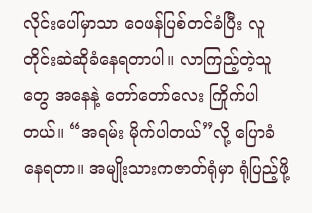လိုင်းပေါ်မှာသာ ဝေဖန်ပြစ်တင်ခံပြီး လူတိုင်းဆဲဆိုခံနေရတာပါ။ လာကြည့်တဲ့သူတွေ အနေနဲ့ တော်တော်လေး ကြိုက်ပါတယ်။ “အရမ်း မိုက်ပါတယ်”လို့ ပြောခံနေရတာ။ အမျိုးသားကဇာတ်ရုံမှာ ရုံပြည့်ဖို့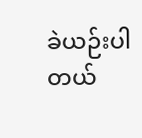ခဲယဉ်းပါတယ်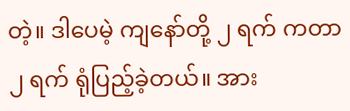တဲ့။ ဒါပေမဲ့ ကျနော်တို့ ၂ ရက် ကတာ ၂ ရက် ရုံပြည့်ခဲ့တယ်။ အား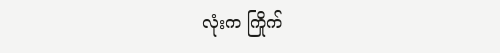လုံးက ကြိုက်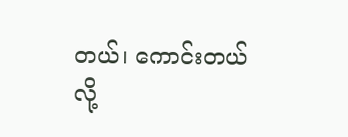တယ်၊ ကောင်းတယ်လို့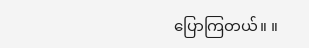ပြောကြတယ်။ ။